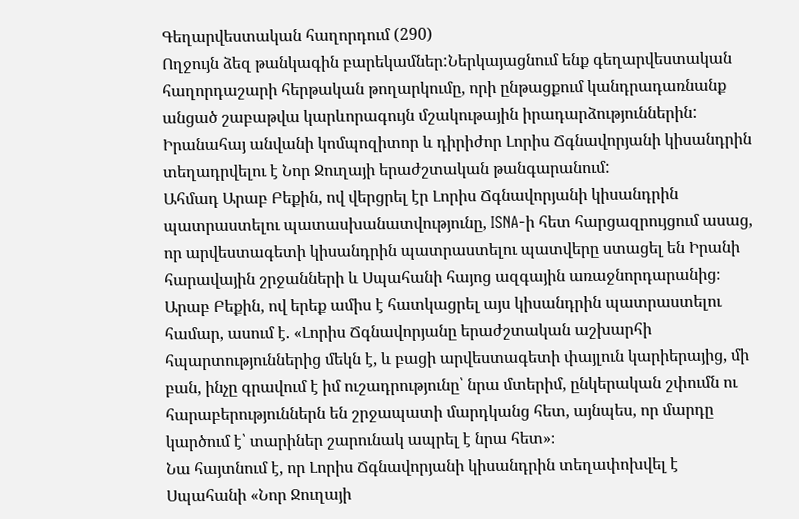Գեղարվեստական հաղորդում (290)
Ողջույն ձեզ թանկագին բարեկամներ:Ներկայացնում ենք գեղարվեստական հաղորդաշարի հերթական թողարկումը, որի ընթացքում կանդրադառնանք անցած շաբաթվա կարևորագույն մշակութային իրադարձություններին:
Իրանահայ անվանի կոմպոզիտոր և դիրիժոր Լորիս Ճգնավորյանի կիսանդրին տեղադրվելու է Նոր Ջուղայի երաժշտական թանգարանում:
Ահմադ Արաբ Բեքին, ով վերցրել էր Լորիս Ճգնավորյանի կիսանդրին պատրաստելու պատասխանատվությունը, ISNA-ի հետ հարցազրույցում ասաց, որ արվեստագետի կիսանդրին պատրաստելու պատվերը ստացել են Իրանի հարավային շրջանների և Սպահանի հայոց ազգային առաջնորդարանից։
Արաբ Բեքին, ով երեք ամիս է հատկացրել այս կիսանդրին պատրաստելու համար, ասում է. «Լորիս Ճգնավորյանը երաժշտական աշխարհի հպարտություններից մեկն է, և բացի արվեստագետի փայլուն կարիերայից, մի բան, ինչը գրավում է իմ ուշադրությունը՝ նրա մտերիմ, ընկերական շփումն ու հարաբերություններն են շրջապատի մարդկանց հետ, այնպես, որ մարդը կարծում է՝ տարիներ շարունակ ապրել է նրա հետ»։
Նա հայտնում է, որ Լորիս Ճգնավորյանի կիսանդրին տեղափոխվել է Սպահանի «Նոր Ջուղայի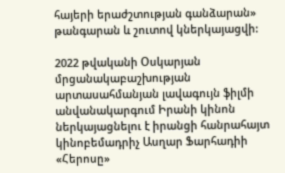հայերի երաժշտության գանձարան» թանգարան և շուտով կներկայացվի:

2022 թվականի Օսկարյան մրցանակաբաշխության արտասահմանյան լավագույն ֆիլմի անվանակարգում Իրանի կինոն ներկայացնելու է իրանցի հանրահայտ կինոբեմադրիչ Ասղար Ֆարհադիի «Հերոսը»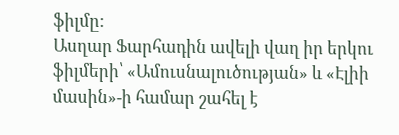ֆիլմը:
Ասղար Ֆարհադին ավելի վաղ իր երկու ֆիլմերի՝ «Ամուսնալուծության» և «Էլիի մասին»-ի համար շահել է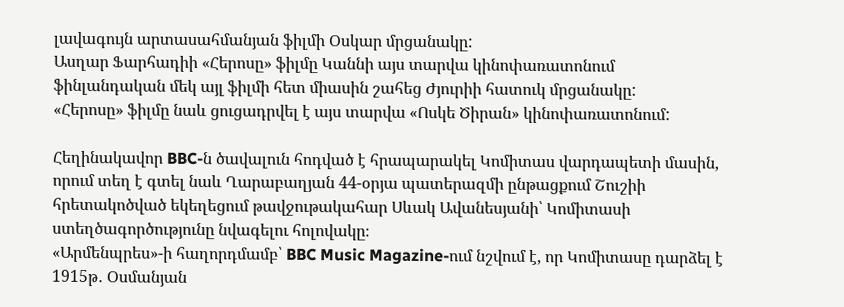լավագույն արտասահմանյան ֆիլմի Օսկար մրցանակը:
Ասղար Ֆարհադիի «Հերոսը» ֆիլմը Կաննի այս տարվա կինոփառատոնում ֆինլանդական մեկ այլ ֆիլմի հետ միասին շահեց Ժյուրիի հատուկ մրցանակը:
«Հերոսը» ֆիլմը նաև ցուցադրվել է այս տարվա «Ոսկե Ծիրան» կինոփառատոնում:

Հեղինակավոր BBC-ն ծավալուն հոդված է հրապարակել Կոմիտաս վարդապետի մասին, որում տեղ է գտել նաև Ղարաբաղյան 44-օրյա պատերազմի ընթացքում Շուշիի հրետակոծված եկեղեցում թավջութակահար Սևակ Ավանեսյանի՝ Կոմիտասի ստեղծագործությունը նվագելու հոլովակը։
«Արմենպրես»-ի հաղորդմամբ՝ BBC Music Magazine-ում նշվում է, որ Կոմիտասը դարձել է 1915թ․ Օսմանյան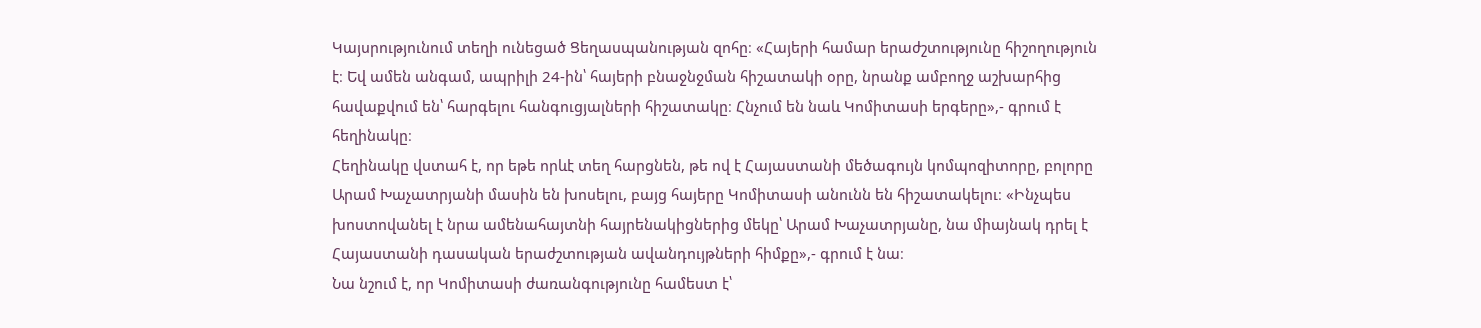Կայսրությունում տեղի ունեցած Ցեղասպանության զոհը։ «Հայերի համար երաժշտությունը հիշողություն է։ Եվ ամեն անգամ, ապրիլի 24-ին՝ հայերի բնաջնջման հիշատակի օրը, նրանք ամբողջ աշխարհից հավաքվում են՝ հարգելու հանգուցյալների հիշատակը։ Հնչում են նաև Կոմիտասի երգերը»,- գրում է հեղինակը։
Հեղինակը վստահ է, որ եթե որևէ տեղ հարցնեն, թե ով է Հայաստանի մեծագույն կոմպոզիտորը, բոլորը Արամ Խաչատրյանի մասին են խոսելու, բայց հայերը Կոմիտասի անունն են հիշատակելու։ «Ինչպես խոստովանել է նրա ամենահայտնի հայրենակիցներից մեկը՝ Արամ Խաչատրյանը, նա միայնակ դրել է Հայաստանի դասական երաժշտության ավանդույթների հիմքը»,- գրում է նա։
Նա նշում է, որ Կոմիտասի ժառանգությունը համեստ է՝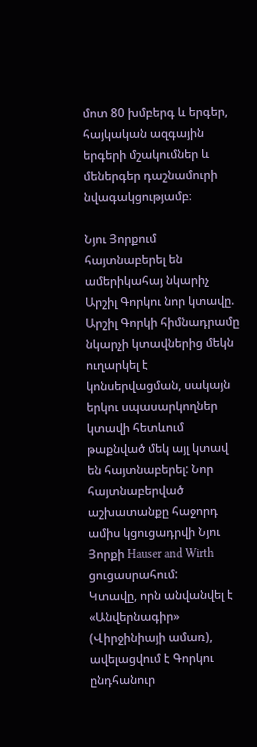մոտ 80 խմբերգ և երգեր, հայկական ազգային երգերի մշակումներ և մեներգեր դաշնամուրի նվագակցությամբ։

Նյու Յորքում հայտնաբերել են ամերիկահայ նկարիչ Արշիլ Գորկու նոր կտավը. Արշիլ Գորկի հիմնադրամը նկարչի կտավներից մեկն ուղարկել է կոնսերվացման, սակայն երկու սպասարկողներ կտավի հետևում թաքնված մեկ այլ կտավ են հայտնաբերել: Նոր հայտնաբերված աշխատանքը հաջորդ ամիս կցուցադրվի Նյու Յորքի Hauser and Wirth ցուցասրահում:
Կտավը, որն անվանվել է «Անվերնագիր» (Վիրջինիայի ամառ), ավելացվում է Գորկու ընդհանուր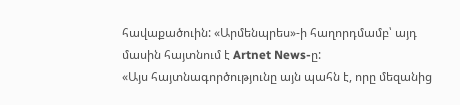հավաքածուին: «Արմենպրես»-ի հաղորդմամբ՝ այդ մասին հայտնում է Artnet News-ը:
«Այս հայտնագործությունը այն պահն է, որը մեզանից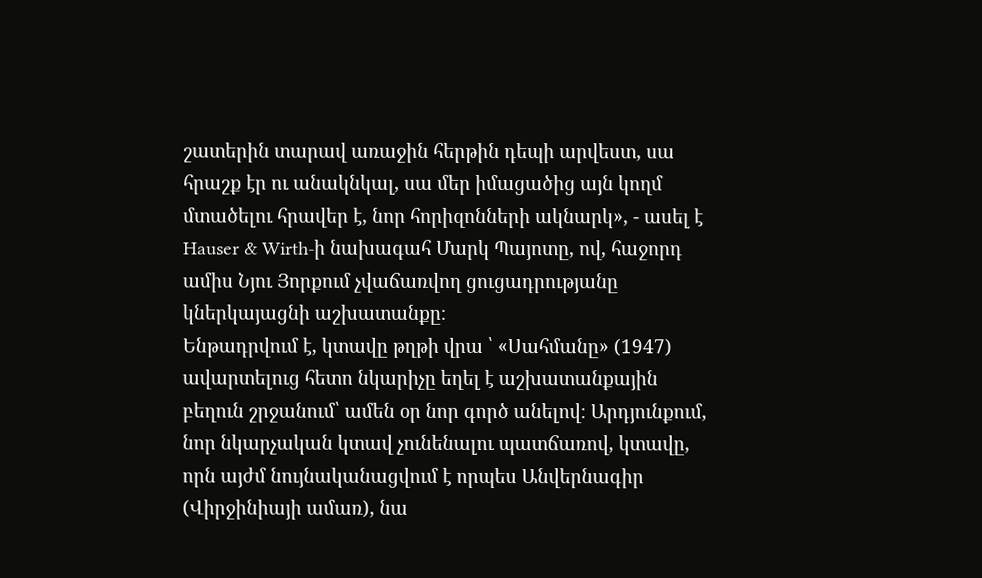շատերին տարավ առաջին հերթին դեպի արվեստ, սա հրաշք էր ու անակնկալ, սա մեր իմացածից այն կողմ մտածելու հրավեր է, նոր հորիզոնների ակնարկ», - ասել է Hauser & Wirth-ի նախագահ Մարկ Պայոտը, ով, հաջորդ ամիս Նյու Յորքում չվաճառվող ցուցադրությանը կներկայացնի աշխատանքը։
Ենթադրվում է, կտավը թղթի վրա ՝ «Սահմանը» (1947) ավարտելուց հետո նկարիչը եղել է աշխատանքային բեղուն շրջանում՝ ամեն օր նոր գործ անելով։ Արդյունքում, նոր նկարչական կտավ չունենալու պատճառով, կտավը, որն այժմ նույնականացվում է որպես Անվերնագիր (Վիրջինիայի ամառ), նա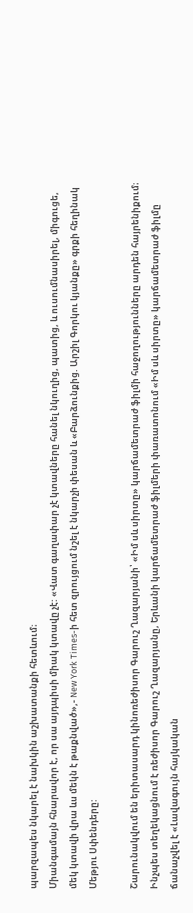պարզապես նկարել է նախկին աշխատանքի հետևում։
Միանգամայն հնարավոր է, որ սա այդպիսի միակ կտավը չէ: «Վատ գաղափար չէ կտավները հանել նկուղից, պատից, և ուսումնասիրել, միգուցե, մեկ կտավի վրա ևս մեկն է թաքնված»,- New York Times-ի հետ զրույցում նշել է նկարչի փեսան և «Բարձունքից. Արշիլ Գորկու կյանքը» գրքի հեղինակ Մեթյու Սփենդերը:

Շարունակվում են երիտասարդ կինոռեժիսոր Գարուշ Ղազարյանի՝ «Իմ սև սիրտը» կարճամետրաժ ֆիլմի հաջողությունները արդեն հայրենիքում։
Ինչպես տեղեկացնում է ռեժիսոր Գարուշ Ղազարյանը, Երևանի կարճամետրաժ ֆիլմերի փառատոնում «Իմ սև սիրտը» կարճամետրաժ ֆիլմը ճանաչվել է «Լավագույն հայկական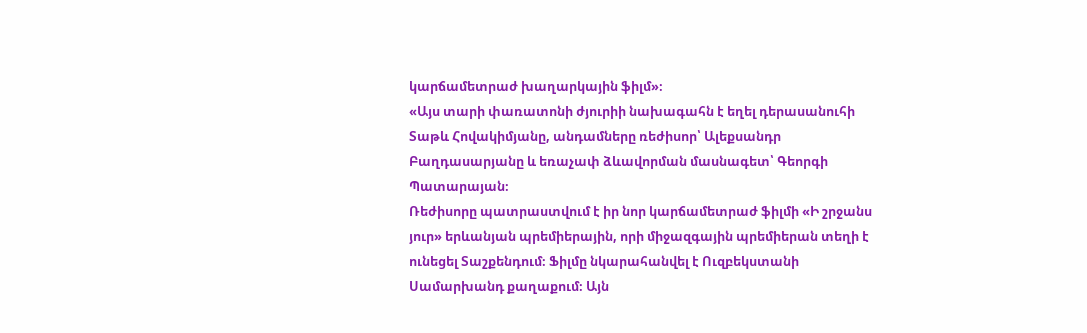կարճամետրաժ խաղարկային ֆիլմ»։
«Այս տարի փառատոնի ժյուրիի նախագահն է եղել դերասանուհի Տաթև Հովակիմյանը, անդամները ռեժիսոր՝ Ալեքսանդր Բաղդասարյանը և եռաչափ ձևավորման մասնագետ՝ Գեորգի Պատարայան։
Ռեժիսորը պատրաստվում է իր նոր կարճամետրաժ ֆիլմի «Ի շրջանս յուր» երևանյան պրեմիերային, որի միջազգային պրեմիերան տեղի է ունեցել Տաշքենդում։ Ֆիլմը նկարահանվել է Ուզբեկստանի Սամարխանդ քաղաքում։ Այն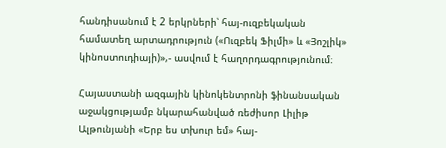հանդիսանում է 2 երկրների՝ հայ-ուզբեկական համատեղ արտադրություն («Ուզբեկ Ֆիլմի» և «Յոշլիկ» կինոստուդիայի)»,- ասվում է հաղորդագրությունում։

Հայաստանի ազգային կինոկենտրոնի ֆինանսական աջակցությամբ նկարահանված ռեժիսոր Լիլիթ Ալթունյանի «Երբ ես տխուր եմ» հայ-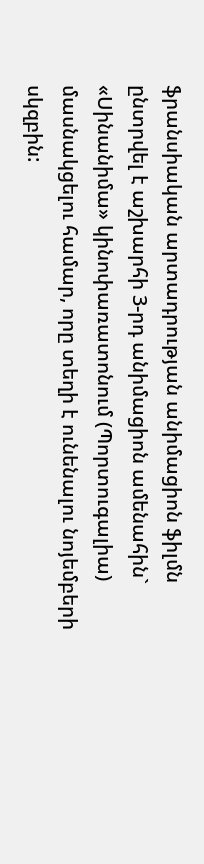ֆրանսիական արտադրության անիմացիոն ֆիլմն ընտրվել է աշխարհի 3-րդ անիմացիոն ամենահին` «Սինանիմա» կինոփառատոնում (Պորտուգալիա) մասնակցելու համար, որը տեղի է ունենալու նոյեմբերի սկզբին: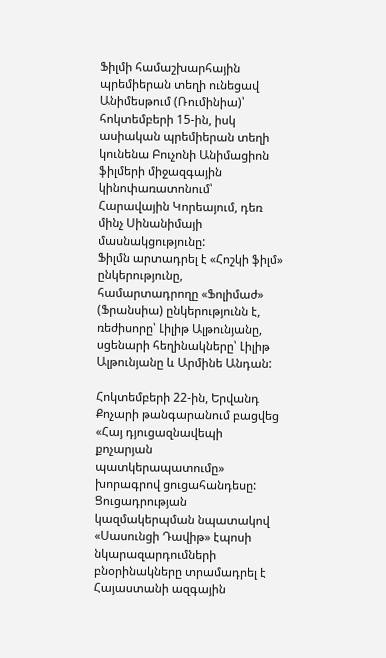Ֆիլմի համաշխարհային պրեմիերան տեղի ունեցավ Անիմեսթում (Ռումինիա)՝ հոկտեմբերի 15-ին, իսկ ասիական պրեմիերան տեղի կունենա Բուչոնի Անիմացիոն ֆիլմերի միջազգային կինոփառատոնում՝ Հարավային Կորեայում, դեռ մինչ Սինանիմայի մասնակցությունը:
Ֆիլմն արտադրել է «Հոշկի ֆիլմ» ընկերությունը, համարտադրողը «Ֆոլիմաժ» (Ֆրանսիա) ընկերությունն է, ռեժիսորը՝ Լիլիթ Ալթունյանը, սցենարի հեղինակները՝ Լիլիթ Ալթունյանը և Արմինե Անդան:

Հոկտեմբերի 22-ին, Երվանդ Քոչարի թանգարանում բացվեց «Հայ դյուցազնավեպի քոչարյան պատկերապատումը» խորագրով ցուցահանդեսը:
Ցուցադրության կազմակերպման նպատակով «Սասունցի Դավիթ» էպոսի նկարազարդումների բնօրինակները տրամադրել է Հայաստանի ազգային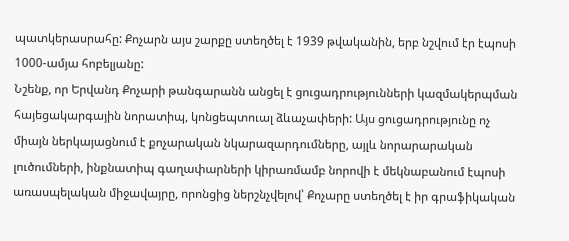պատկերասրահը: Քոչարն այս շարքը ստեղծել է 1939 թվականին, երբ նշվում էր էպոսի 1000-ամյա հոբելյանը:
Նշենք, որ Երվանդ Քոչարի թանգարանն անցել է ցուցադրությունների կազմակերպման հայեցակարգային նորատիպ, կոնցեպտուալ ձևաչափերի: Այս ցուցադրությունը ոչ միայն ներկայացնում է քոչարական նկարազարդումները, այլև նորարարական լուծումների, ինքնատիպ գաղափարների կիրառմամբ նորովի է մեկնաբանում էպոսի առասպելական միջավայրը, որոնցից ներշնչվելով՝ Քոչարը ստեղծել է իր գրաֆիկական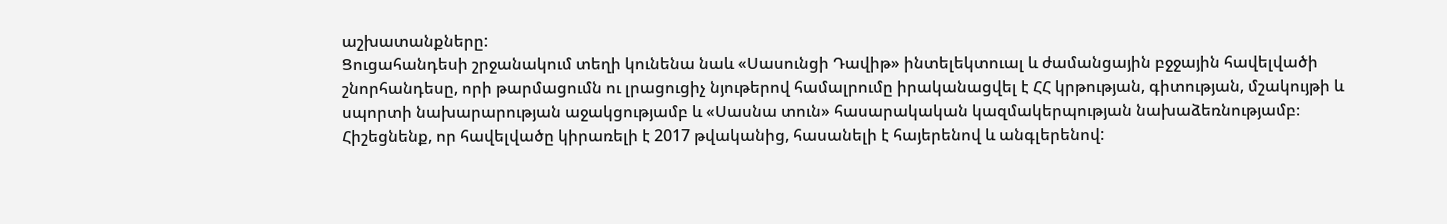աշխատանքները:
Ցուցահանդեսի շրջանակում տեղի կունենա նաև «Սասունցի Դավիթ» ինտելեկտուալ և ժամանցային բջջային հավելվածի շնորհանդեսը, որի թարմացումն ու լրացուցիչ նյութերով համալրումը իրականացվել է ՀՀ կրթության, գիտության, մշակույթի և սպորտի նախարարության աջակցությամբ և «Սասնա տուն» հասարակական կազմակերպության նախաձեռնությամբ։
Հիշեցնենք, որ հավելվածը կիրառելի է 2017 թվականից, հասանելի է հայերենով և անգլերենով: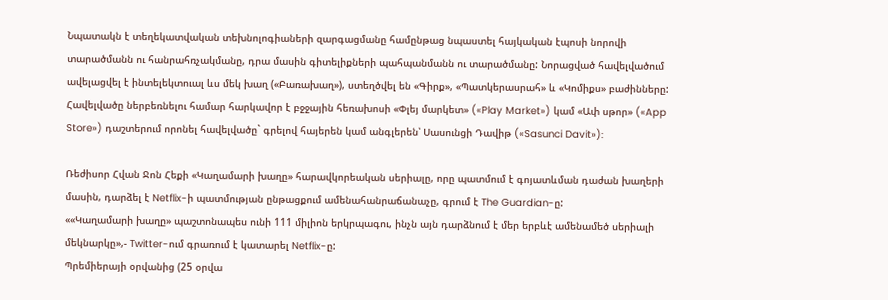Նպատակն է տեղեկատվական տեխնոլոգիաների զարգացմանը համընթաց նպաստել հայկական էպոսի նորովի տարածմանն ու հանրահռչակմանը, դրա մասին գիտելիքների պահպանմանն ու տարածմանը: Նորացված հավելվածում ավելացվել է ինտելեկտուալ ևս մեկ խաղ («Բառախաղ»), ստեղծվել են «Գիրք», «Պատկերասրահ» և «Կոմիքս» բաժինները:
Հավելվածը ներբեռնելու համար հարկավոր է բջջային հեռախոսի «Փլեյ մարկետ» («Play Market») կամ «Ափ սթոր» («App Store») դաշտերում որոնել հավելվածը` գրելով հայերեն կամ անգլերեն՝ Սասունցի Դավիթ («Sasunci Davit»):

Ռեժիսոր Հվան Ջոն Հեքի «Կաղամարի խաղը» հարավկորեական սերիալը, որը պատմում է գոյատևման դաժան խաղերի մասին, դարձել է Netflix-ի պատմության ընթացքում ամենահանրաճանաչը, գրում է The Guardian-ը:
««Կաղամարի խաղը» պաշտոնապես ունի 111 միլիոն երկրպագու, ինչն այն դարձնում է մեր երբևէ ամենամեծ սերիալի մեկնարկը»,- Twitter-ում գրառում է կատարել Netflix-ը:
Պրեմիերայի օրվանից (25 օրվա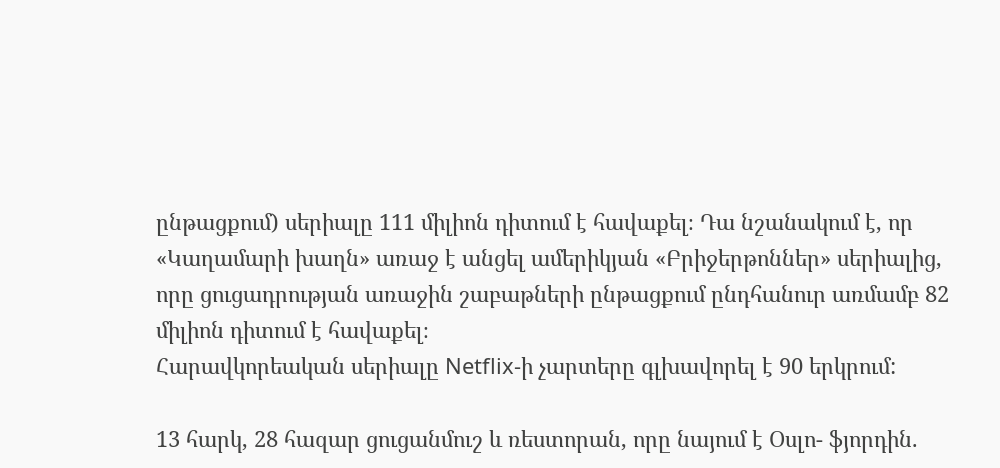ընթացքում) սերիալը 111 միլիոն դիտում է հավաքել։ Դա նշանակում է, որ «Կաղամարի խաղն» առաջ է անցել ամերիկյան «Բրիջերթոններ» սերիալից, որը ցուցադրության առաջին շաբաթների ընթացքում ընդհանուր առմամբ 82 միլիոն դիտում է հավաքել։
Հարավկորեական սերիալը Netflix-ի չարտերը գլխավորել է 90 երկրում:

13 հարկ, 28 հազար ցուցանմուշ և ռեստորան, որը նայում է Օսլո- ֆյորդին.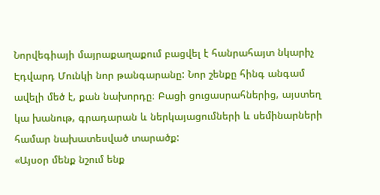Նորվեգիայի մայրաքաղաքում բացվել է հանրահայտ նկարիչ Էդվարդ Մունկի նոր թանգարանը: Նոր շենքը հինգ անգամ ավելի մեծ է, քան նախորդը։ Բացի ցուցասրահներից, այստեղ կա խանութ, գրադարան և ներկայացումների և սեմինարների համար նախատեսված տարածք:
«Այսօր մենք նշում ենք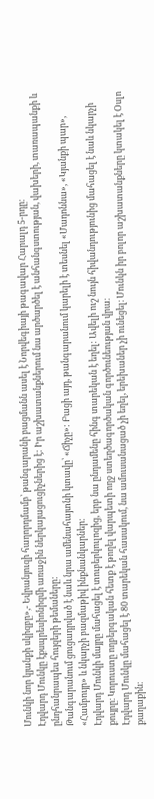Մունկի նոր կյանքի սկիզբը»,- Եվրանյուզի հաղորդմամբ՝ թանգարանի բացմանն ասել է Նորվեգիայի թագավար Հարալդ 5-րդը։
Էդվարդ Մունկը էքսպրեսիոնիզմի առաջին ներկայացուցիչներից է: Իր աշխատանքներում նա արծարծել է անհանգստության, վախերի, տառապանքի և ընդհանրապես հույզերի թեմաները:
Թանգարանում ցուցադրված է նաև նրա ամենահայտնի կտավը՝ «Ճիչը»: Բացի այդ, թանգարանում կարելի է տեսնել «Մադոննա», «Կյանքի պար», «Համբույր» և նկարչի բազմաթիվ ինքնանկարներ։
Էդվարդ Մունկի մայրը մահացել է տուբերկուլոզից, երբ նա ընդամենը հինգ տարեկան է եղել: Ավելի ուշ նույն հիվանդությունից մահացել է նաև նկարչի քույրը։ Կորուստը ողբերգական հետք է թողել վարպետի ողջ ստեղծագործական գործունեության վրա։
Էդվարդ Մունկը մահացել է 80 տարեկան հասակում, նա ամուսանացած չի եղել, երեխաներ չի ունեցել։ Մունկն իր բոլոր աշխատանքները կտակել է Օսլո քաղաքին։